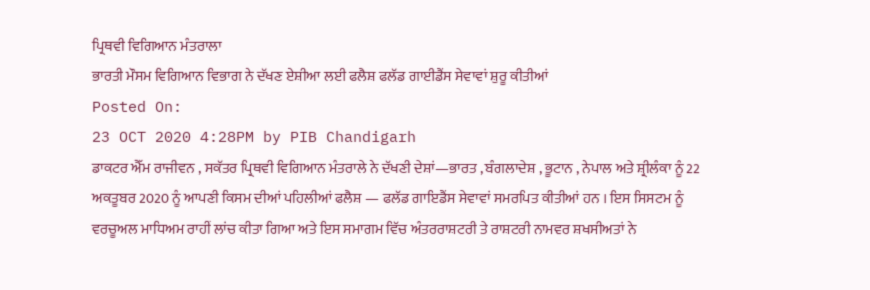ਪ੍ਰਿਥਵੀ ਵਿਗਿਆਨ ਮੰਤਰਾਲਾ
ਭਾਰਤੀ ਮੌਸਮ ਵਿਗਿਆਨ ਵਿਭਾਗ ਨੇ ਦੱਖਣ ਏਸ਼ੀਆ ਲਈ ਫਲੈਸ਼ ਫਲੱਡ ਗਾਈਡੈਂਸ ਸੇਵਾਵਾਂ ਸ਼ੁਰੂ ਕੀਤੀਆਂ
Posted On:
23 OCT 2020 4:28PM by PIB Chandigarh
ਡਾਕਟਰ ਐੱਮ ਰਾਜੀਵਨ , ਸਕੱਤਰ ਪ੍ਰਿਥਵੀ ਵਿਗਿਆਨ ਮੰਤਰਾਲੇ ਨੇ ਦੱਖਣੀ ਦੇਸ਼ਾਂ—ਭਾਰਤ , ਬੰਗਲਾਦੇਸ਼ , ਭੂਟਾਨ , ਨੇਪਾਲ ਅਤੇ ਸ਼੍ਰੀਲੰਕਾ ਨੂੰ 22 ਅਕਤੂਬਰ 2020 ਨੂੰ ਆਪਣੀ ਕਿਸਮ ਦੀਆਂ ਪਹਿਲੀਆਂ ਫਲੈਸ਼ — ਫਲੱਡ ਗਾਇਡੈਂਸ ਸੇਵਾਵਾਂ ਸਮਰਪਿਤ ਕੀਤੀਆਂ ਹਨ । ਇਸ ਸਿਸਟਮ ਨੂੰ ਵਰਚੂਅਲ ਮਾਧਿਅਮ ਰਾਹੀਂ ਲਾਂਚ ਕੀਤਾ ਗਿਆ ਅਤੇ ਇਸ ਸਮਾਗਮ ਵਿੱਚ ਅੰਤਰਰਾਸ਼ਟਰੀ ਤੇ ਰਾਸ਼ਟਰੀ ਨਾਮਵਰ ਸ਼ਖਸੀਅਤਾਂ ਨੇ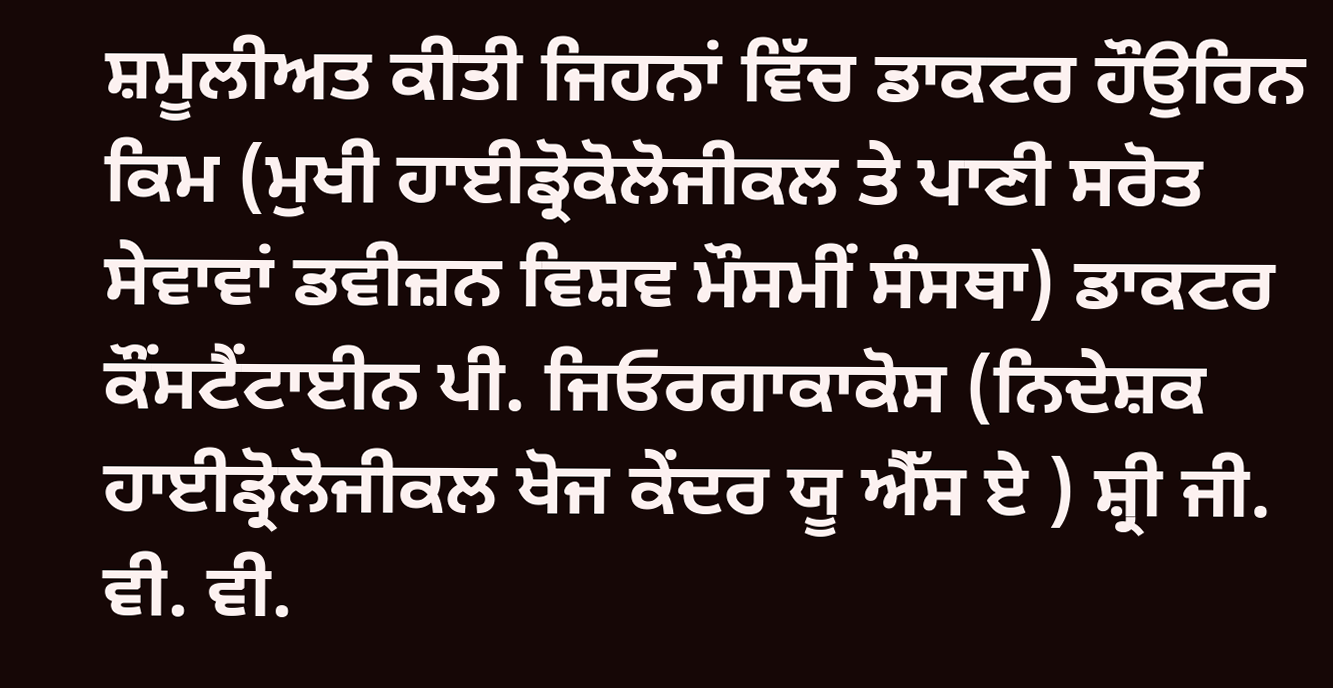ਸ਼ਮੂਲੀਅਤ ਕੀਤੀ ਜਿਹਨਾਂ ਵਿੱਚ ਡਾਕਟਰ ਹੌਉਰਿਨ ਕਿਮ (ਮੁਖੀ ਹਾਈਡ੍ਰੋਕੋਲੋਜੀਕਲ ਤੇ ਪਾਣੀ ਸਰੋਤ ਸੇਵਾਵਾਂ ਡਵੀਜ਼ਨ ਵਿਸ਼ਵ ਮੌਸਮੀਂ ਸੰਸਥਾ) ਡਾਕਟਰ ਕੌਂਸਟੈਂਟਾਈਨ ਪੀ. ਜਿਓਰਗਾਕਾਕੋਸ (ਨਿਦੇਸ਼ਕ ਹਾਈਡ੍ਰੋਲੋਜੀਕਲ ਖੋਜ ਕੇਂਦਰ ਯੂ ਐੱਸ ਏ ) ਸ਼੍ਰੀ ਜੀ. ਵੀ. ਵੀ.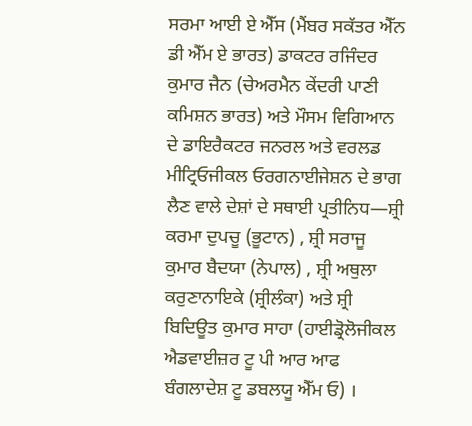ਸਰਮਾ ਆਈ ਏ ਐੱਸ (ਮੈਂਬਰ ਸਕੱਤਰ ਐੱਨ ਡੀ ਐੱਮ ਏ ਭਾਰਤ) ਡਾਕਟਰ ਰਜਿੰਦਰ ਕੁਮਾਰ ਜੈਨ (ਚੇਅਰਮੈਨ ਕੇਂਦਰੀ ਪਾਣੀ ਕਮਿਸ਼ਨ ਭਾਰਤ) ਅਤੇ ਮੌਸਮ ਵਿਗਿਆਨ ਦੇ ਡਾਇਰੈਕਟਰ ਜਨਰਲ ਅਤੇ ਵਰਲਡ ਮੀਟ੍ਰਿਓਜੀਕਲ ਓਰਗਨਾਈਜੇਸ਼ਨ ਦੇ ਭਾਗ ਲੈਣ ਵਾਲੇ ਦੇਸ਼ਾਂ ਦੇ ਸਥਾਈ ਪ੍ਰਤੀਨਿਧ—ਸ਼੍ਰੀ ਕਰਮਾ ਦੁਪਚੂ (ਭੂਟਾਨ) , ਸ਼੍ਰੀ ਸਰਾਜੂ ਕੁਮਾਰ ਬੈਦਯਾ (ਨੇਪਾਲ) , ਸ਼੍ਰੀ ਅਥੁਲਾ ਕਰੁਣਾਨਾਇਕੇ (ਸ਼੍ਰੀਲੰਕਾ) ਅਤੇ ਸ਼੍ਰੀ ਬਿਦਿਊਤ ਕੁਮਾਰ ਸਾਹਾ (ਹਾਈਡ੍ਰੋਲੋਜੀਕਲ ਐਡਵਾਈਜ਼ਰ ਟੂ ਪੀ ਆਰ ਆਫ ਬੰਗਲਾਦੇਸ਼ ਟੂ ਡਬਲਯੂ ਐੱਮ ਓ) ।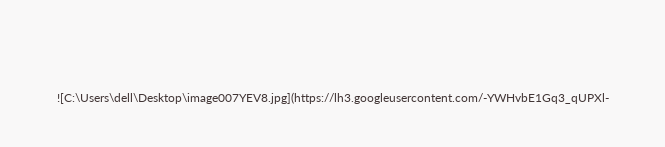![C:\Users\dell\Desktop\image007YEV8.jpg](https://lh3.googleusercontent.com/-YWHvbE1Gq3_qUPXl-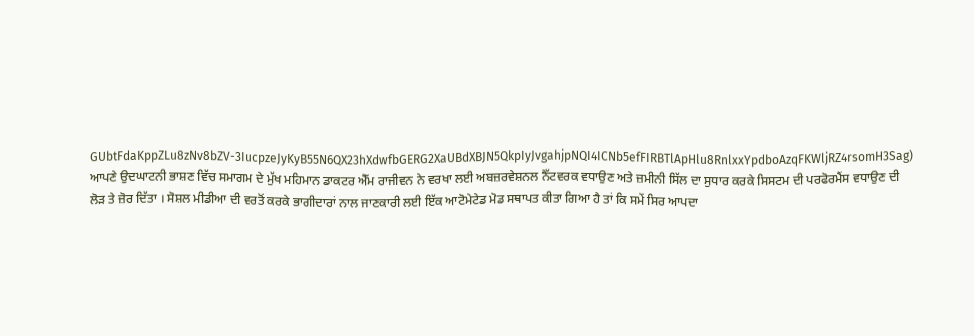GUbtFdaKppZLu8zNv8bZV-3IucpzeJyKyB55N6QX23hXdwfbGERG2XaUBdXBJN5QkpIyJvgahjpNQI4ICNb5efFIRBTlApHlu8RnlxxYpdboAzqFKWljRZ4rsomH3Sag)
ਆਪਣੇ ਉਦਘਾਟਨੀ ਭਾਸ਼ਣ ਵਿੱਚ ਸਮਾਗਮ ਦੇ ਮੁੱਖ ਮਹਿਮਾਨ ਡਾਕਟਰ ਐੱਮ ਰਾਜੀਵਨ ਨੇ ਵਰਖਾ ਲਈ ਅਬਜ਼ਰਵੇਸ਼ਨਲ ਨੈੱਟਵਰਕ ਵਧਾਉਣ ਅਤੇ ਜ਼ਮੀਨੀ ਸਿੱਲ ਦਾ ਸੁਧਾਰ ਕਰਕੇ ਸਿਸਟਮ ਦੀ ਪਰਫੋਰਮੈਂਸ ਵਧਾਉਣ ਦੀ ਲੋੜ ਤੇ ਜ਼ੋਰ ਦਿੱਤਾ । ਸੋਸ਼ਲ ਮੀਡੀਆ ਦੀ ਵਰਤੋਂ ਕਰਕੇ ਭਾਗੀਦਾਰਾਂ ਨਾਲ ਜਾਣਕਾਰੀ ਲਈ ਇੱਕ ਆਟੋਮੇਟੇਡ ਮੋਡ ਸਥਾਪਤ ਕੀਤਾ ਗਿਆ ਹੈ ਤਾਂ ਕਿ ਸਮੇਂ ਸਿਰ ਆਪਦਾ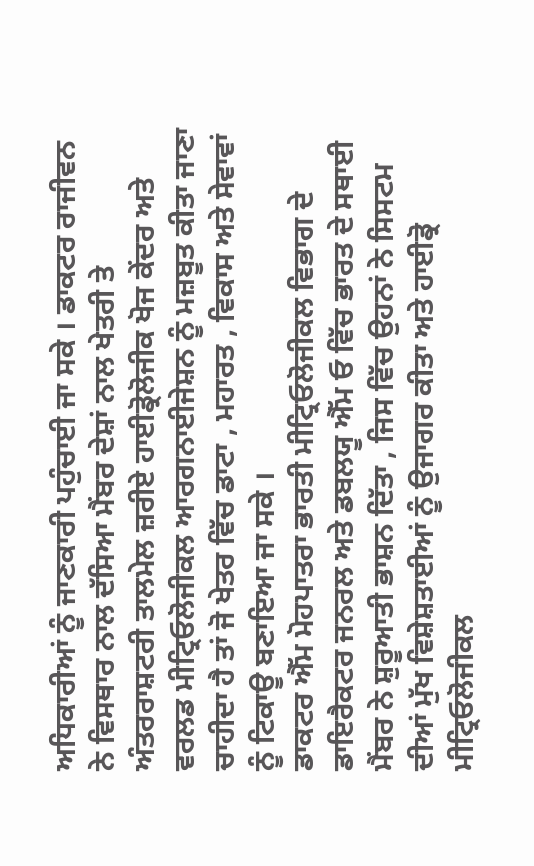ਅਧਿਕਾਰੀਆਂ ਨੂੰ ਜਾਣਕਾਰੀ ਪਹੁੰਚਾਈ ਜਾ ਸਕੇ । ਡਾਕਟਰ ਰਾਜੀਵਨ ਨੇ ਵਿਸਥਾਰ ਨਾਲ ਦੱਸਿਆ ਮੈਂਬਰ ਦੇਸ਼ਾਂ ਨਾਲ ਖੇਤਰੀ ਤੇ ਅੰਤਰਰਾਸ਼ਟਰੀ ਤਾਲਮੇਲ ਜ਼ਰੀਏ ਹਾਈਡ੍ਰੋਲੋਜੀਕ ਖੋਜ ਕੇਂਦਰ ਅਤੇ ਵਰਲਡ ਮੀਟ੍ਰਿਓਲੋਜੀਕਲ ਆਰਗਨਾਈਜੇਸ਼ਨ ਨੂੰ ਮਜ਼ਬੂਤ ਕੀਤਾ ਜਾਣਾ ਚਾਹੀਦਾ ਹੈ ਤਾਂ ਜੋ ਖੇਤਰ ਵਿੱਚ ਡਾਟਾ , ਮਹਾਰਤ , ਵਿਕਾਸ ਅਤੇ ਸੇਵਾਵਾਂ ਨੂੰ ਟਿਕਾਊ ਬਣਾਇਆ ਜਾ ਸਕੇ ।
ਡਾਕਟਰ ਐੱਮ ਮੋਹਪਾਤਰਾ ਭਾਰਤੀ ਮੀਟ੍ਰਿਓਲੋਜੀਕਲ ਵਿਭਾਗ ਦੇ ਡਾਇਰੈਕਟਰ ਜਨਰਲ ਅਤੇ ਡਬਲਯੂ ਐੱਮ ਓ ਵਿੱਚ ਭਾਰਤ ਦੇ ਸਥਾਈ ਮੈਂਬਰ ਨੇ ਸ਼ੁਰੂਆਤੀ ਭਾਸ਼ਨ ਦਿੱਤਾ , ਜਿਸ ਵਿੱਚ ਉਹਨਾਂ ਨੇ ਸਿਸਟਮ ਦੀਆਂ ਮੁੱਖ ਵਿਸ਼ੇਸ਼ਤਾਈਆਂ ਨੂੰ ਉਜਾਗਰ ਕੀਤਾ ਅਤੇ ਹਾਈਡ੍ਰੋ ਮੀਟ੍ਰਿਓਲੋਜੀਕਲ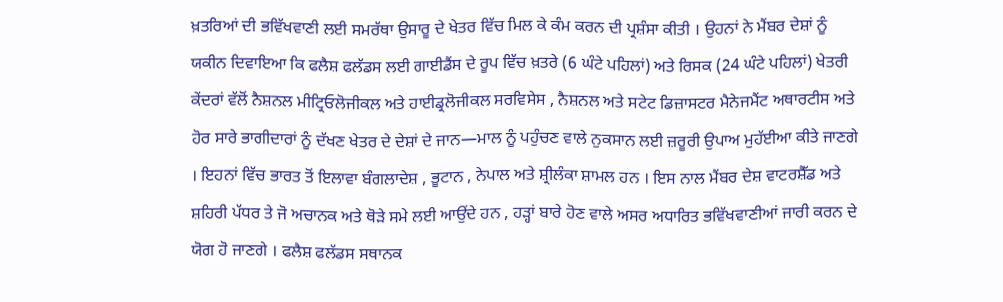ਖ਼ਤਰਿਆਂ ਦੀ ਭਵਿੱਖਵਾਣੀ ਲਈ ਸਮਰੱਥਾ ਉਸਾਰੂ ਦੇ ਖੇਤਰ ਵਿੱਚ ਮਿਲ ਕੇ ਕੰਮ ਕਰਨ ਦੀ ਪ੍ਰਸ਼ੰਸਾ ਕੀਤੀ । ਉਹਨਾਂ ਨੇ ਮੈਂਬਰ ਦੇਸ਼ਾਂ ਨੂੰ ਯਕੀਨ ਦਿਵਾਇਆ ਕਿ ਫਲੈਸ਼ ਫਲੱਡਸ ਲਈ ਗਾਈਡੈਂਸ ਦੇ ਰੂਪ ਵਿੱਚ ਖ਼ਤਰੇ (6 ਘੰਟੇ ਪਹਿਲਾਂ) ਅਤੇ ਰਿਸਕ (24 ਘੰਟੇ ਪਹਿਲਾਂ) ਖੇਤਰੀ ਕੇਂਦਰਾਂ ਵੱਲੋਂ ਨੈਸ਼ਨਲ ਮੀਟ੍ਰਿਓਲੋਜੀਕਲ ਅਤੇ ਹਾਈਡ੍ਰਲੋਜੀਕਲ ਸਰਵਿਸੇਸ , ਨੈਸ਼ਨਲ ਅਤੇ ਸਟੇਟ ਡਿਜ਼ਾਸਟਰ ਮੈਨੇਜਮੈਂਟ ਅਥਾਰਟੀਸ ਅਤੇ ਹੋਰ ਸਾਰੇ ਭਾਗੀਦਾਰਾਂ ਨੂੰ ਦੱਖਣ ਖੇਤਰ ਦੇ ਦੇਸ਼ਾਂ ਦੇ ਜਾਨ—ਮਾਲ ਨੂੰ ਪਹੁੰਚਣ ਵਾਲੇ ਨੁਕਸਾਨ ਲਈ ਜ਼ਰੂਰੀ ਉਪਾਅ ਮੁਹੱਈਆ ਕੀਤੇ ਜਾਣਗੇ । ਇਹਨਾਂ ਵਿੱਚ ਭਾਰਤ ਤੋਂ ਇਲਾਵਾ ਬੰਗਲਾਦੇਸ਼ , ਭੂਟਾਨ , ਨੇਪਾਲ ਅਤੇ ਸ਼੍ਰੀਲੰਕਾ ਸ਼ਾਮਲ ਹਨ । ਇਸ ਨਾਲ ਮੈਂਬਰ ਦੇਸ਼ ਵਾਟਰਸ਼ੈੱਡ ਅਤੇ ਸ਼ਹਿਰੀ ਪੱਧਰ ਤੇ ਜੋ ਅਚਾਨਕ ਅਤੇ ਥੋੜੇ ਸਮੇ ਲਈ ਆਉਂਦੇ ਹਨ , ਹੜ੍ਹਾਂ ਬਾਰੇ ਹੋਣ ਵਾਲੇ ਅਸਰ ਅਧਾਰਿਤ ਭਵਿੱਖਵਾਣੀਆਂ ਜਾਰੀ ਕਰਨ ਦੇ ਯੋਗ ਹੋ ਜਾਣਗੇ । ਫਲੈਸ਼ ਫਲੱਡਸ ਸਥਾਨਕ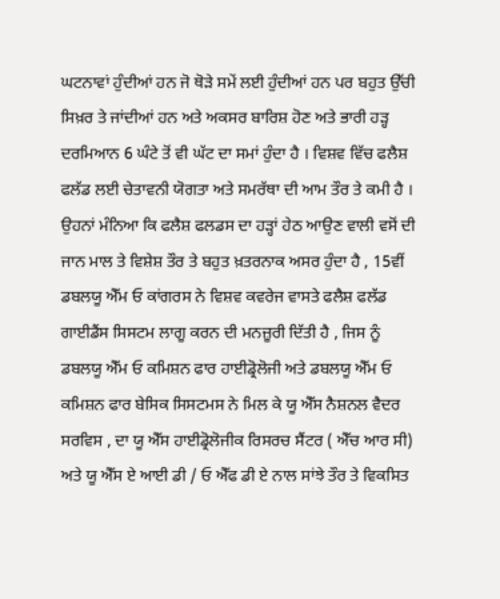ਘਟਨਾਵਾਂ ਹੁੰਦੀਆਂ ਹਨ ਜੋ ਥੋੜੇ ਸਮੇਂ ਲਈ ਹੁੰਦੀਆਂ ਹਨ ਪਰ ਬਹੁਤ ਉੱਚੀ ਸਿਖ਼ਰ ਤੇ ਜਾਂਦੀਆਂ ਹਨ ਅਤੇ ਅਕਸਰ ਬਾਰਿਸ਼ ਹੋਣ ਅਤੇ ਭਾਰੀ ਹੜ੍ਹ ਦਰਮਿਆਨ 6 ਘੰਟੇ ਤੋਂ ਵੀ ਘੱਟ ਦਾ ਸਮਾਂ ਹੁੰਦਾ ਹੈ । ਵਿਸ਼ਵ ਵਿੱਚ ਫਲੈਸ਼ ਫਲੱਡ ਲਈ ਚੇਤਾਵਨੀ ਯੋਗਤਾ ਅਤੇ ਸਮਰੱਥਾ ਦੀ ਆਮ ਤੌਰ ਤੇ ਕਮੀ ਹੈ । ਉਹਨਾਂ ਮੰਨਿਆ ਕਿ ਫਲੈਸ਼ ਫਲਡਸ ਦਾ ਹੜ੍ਹਾਂ ਹੇਠ ਆਉਣ ਵਾਲੀ ਵਸੋਂ ਦੀ ਜਾਨ ਮਾਲ ਤੇ ਵਿਸ਼ੇਸ਼ ਤੌਰ ਤੇ ਬਹੁਤ ਖ਼ਤਰਨਾਕ ਅਸਰ ਹੁੰਦਾ ਹੈ , 15ਵੀਂ ਡਬਲਯੂ ਐੱਮ ਓ ਕਾਂਗਰਸ ਨੇ ਵਿਸ਼ਵ ਕਵਰੇਜ ਵਾਸਤੇ ਫਲੈਸ਼ ਫਲੱਡ ਗਾਈਡੈਂਸ ਸਿਸਟਮ ਲਾਗੂ ਕਰਨ ਦੀ ਮਨਜ਼ੂਰੀ ਦਿੱਤੀ ਹੈ , ਜਿਸ ਨੂੰ ਡਬਲਯੂ ਐੱਮ ਓ ਕਮਿਸ਼ਨ ਫਾਰ ਹਾਈਡ੍ਰੋਲੋਜੀ ਅਤੇ ਡਬਲਯੂ ਐੱਮ ਓ ਕਮਿਸ਼ਨ ਫਾਰ ਬੇਸਿਕ ਸਿਸਟਮਸ ਨੇ ਮਿਲ ਕੇ ਯੂ ਐੱਸ ਨੈਸ਼ਨਲ ਵੈਦਰ ਸਰਵਿਸ , ਦਾ ਯੂ ਐੱਸ ਹਾਈਡ੍ਰੋਲੋਜੀਕ ਰਿਸਰਚ ਸੈਂਟਰ ( ਐੱਚ ਆਰ ਸੀ) ਅਤੇ ਯੂ ਐੱਸ ਏ ਆਈ ਡੀ / ਓ ਐੱਫ ਡੀ ਏ ਨਾਲ ਸਾਂਝੇ ਤੌਰ ਤੇ ਵਿਕਸਿਤ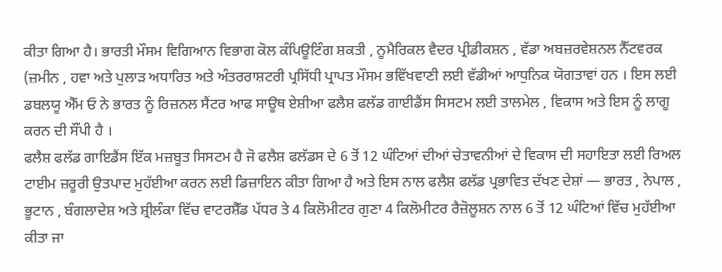ਕੀਤਾ ਗਿਆ ਹੈ। ਭਾਰਤੀ ਮੌਸਮ ਵਿਗਿਆਨ ਵਿਭਾਗ ਕੋਲ ਕੰਪਿਊਟਿੰਗ ਸ਼ਕਤੀ , ਨੂਮੈਰਿਕਲ ਵੈਦਰ ਪ੍ਰੀਡੀਕਸ਼ਨ , ਵੱਡਾ ਅਬਜ਼ਰਵੇਸ਼ਨਲ ਨੈੱਟਵਰਕ (ਜ਼ਮੀਨ , ਹਵਾ ਅਤੇ ਪੁਲਾੜ ਅਧਾਰਿਤ ਅਤੇ ਅੰਤਰਰਾਸ਼ਟਰੀ ਪ੍ਰਸਿੱਧੀ ਪ੍ਰਾਪਤ ਮੌਸਮ ਭਵਿੱਖਵਾਣੀ ਲਈ ਵੱਡੀਆਂ ਆਧੁਨਿਕ ਯੋਗਤਾਵਾਂ ਹਨ । ਇਸ ਲਈ ਡਬਲਯੂ ਐੱਮ ਓ ਨੇ ਭਾਰਤ ਨੂੰ ਰਿਜ਼ਨਲ ਸੈਂਟਰ ਆਫ ਸਾਊਥ ਏਸ਼ੀਆ ਫਲੈਸ਼ ਫਲੱਡ ਗਾਈਡੈਂਸ ਸਿਸਟਮ ਲਈ ਤਾਲਮੇਲ , ਵਿਕਾਸ ਅਤੇ ਇਸ ਨੂੰ ਲਾਗੂ ਕਰਨ ਦੀ ਸੌਂਪੀ ਹੈ ।
ਫਲੈਸ਼ ਫਲੱਡ ਗਾਇਡੈਂਸ ਇੱਕ ਮਜ਼ਬੂਤ ਸਿਸਟਮ ਹੈ ਜੋ ਫਲੈਸ਼ ਫਲੱਡਸ ਦੇ 6 ਤੋਂ 12 ਘੰਟਿਆਂ ਦੀਆਂ ਚੇਤਾਵਨੀਆਂ ਦੇ ਵਿਕਾਸ ਦੀ ਸਹਾਇਤਾ ਲਈ ਰਿਅਲ ਟਾਈਮ ਜ਼ਰੂਰੀ ਉਤਪਾਦ ਮੁਹੱਈਆ ਕਰਨ ਲਈ ਡਿਜ਼ਾਇਨ ਕੀਤਾ ਗਿਆ ਹੈ ਅਤੇ ਇਸ ਨਾਲ ਫਲੈਸ਼ ਫਲੱਡ ਪ੍ਰਭਾਵਿਤ ਦੱਖਣ ਦੇਸ਼ਾਂ — ਭਾਰਤ , ਨੇਪਾਲ , ਭੂਟਾਨ , ਬੰਗਲਾਦੇਸ਼ ਅਤੇ ਸ਼੍ਰੀਲੰਕਾ ਵਿੱਚ ਵਾਟਰਸ਼ੈੱਡ ਪੱਧਰ ਤੇ 4 ਕਿਲੋਮੀਟਰ ਗੁਣਾ 4 ਕਿਲੋਮੀਟਰ ਰੈਜ਼ੋਲੂਸ਼ਨ ਨਾਲ 6 ਤੋਂ 12 ਘੰਟਿਆਂ ਵਿੱਚ ਮੁਹੱਈਆ ਕੀਤਾ ਜਾ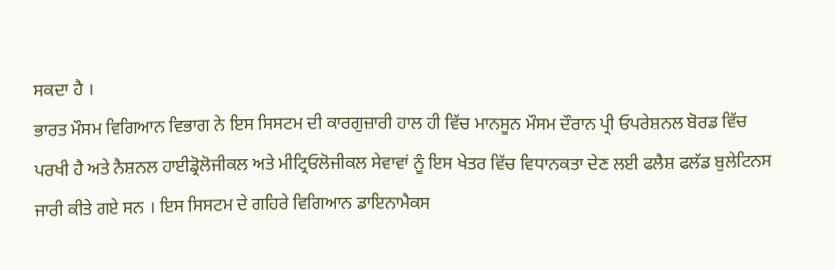ਸਕਦਾ ਹੈ ।
ਭਾਰਤ ਮੌਸਮ ਵਿਗਿਆਨ ਵਿਭਾਗ ਨੇ ਇਸ ਸਿਸਟਮ ਦੀ ਕਾਰਗੁਜ਼ਾਰੀ ਹਾਲ ਹੀ ਵਿੱਚ ਮਾਨਸੂਨ ਮੌਸਮ ਦੌਰਾਨ ਪ੍ਰੀ ਓਪਰੇਸ਼ਨਲ ਬੋਰਡ ਵਿੱਚ ਪਰਖੀ ਹੈ ਅਤੇ ਨੈਸ਼ਨਲ ਹਾਈਡ੍ਰੋਲੋਜੀਕਲ ਅਤੇ ਮੀਟ੍ਰਿਓਲੋਜੀਕਲ ਸੇਵਾਵਾਂ ਨੂੰ ਇਸ ਖੇਤਰ ਵਿੱਚ ਵਿਧਾਨਕਤਾ ਦੇਣ ਲਈ ਫਲੈਸ਼ ਫਲੱਡ ਬੁਲੇਟਿਨਸ ਜਾਰੀ ਕੀਤੇ ਗਏ ਸਨ । ਇਸ ਸਿਸਟਮ ਦੇ ਗਹਿਰੇ ਵਿਗਿਆਨ ਡਾਇਨਾਮੈਕਸ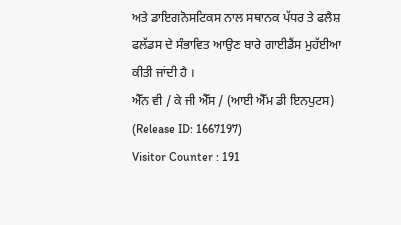ਅਤੇ ਡਾਇਗਨੋਸਟਿਕਸ ਨਾਲ ਸਥਾਨਕ ਪੱਧਰ ਤੇ ਫਲੈਸ਼ ਫਲੱਡਸ ਦੇ ਸੰਭਾਵਿਤ ਆਉਣ ਬਾਰੇ ਗਾਈਡੈਂਸ ਮੁਹੱਈਆ ਕੀਤੀ ਜਾਂਦੀ ਹੈ ।
ਐੱਨ ਵੀ / ਕੇ ਜੀ ਐੱਸ / (ਆਈ ਐੱਮ ਡੀ ਇਨਪੁਟਸ)
(Release ID: 1667197)
Visitor Counter : 191